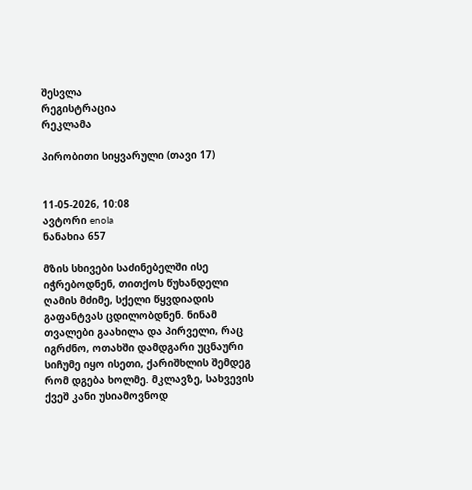შესვლა
რეგისტრაცია
რეკლამა

პირობითი სიყვარული (თავი 17)


11-05-2026, 10:08
ავტორი enola
ნანახია 657

მზის სხივები საძინებელში ისე იჭრებოდნენ, თითქოს წუხანდელი ღამის მძიმე, სქელი წყვდიადის გაფანტვას ცდილობდნენ. ნინამ თვალები გაახილა და პირველი, რაც იგრძნო, ოთახში დამდგარი უცნაური სიჩუმე იყო ისეთი, ქარიშხლის შემდეგ რომ დგება ხოლმე. მკლავზე, სახვევის ქვეშ კანი უსიამოვნოდ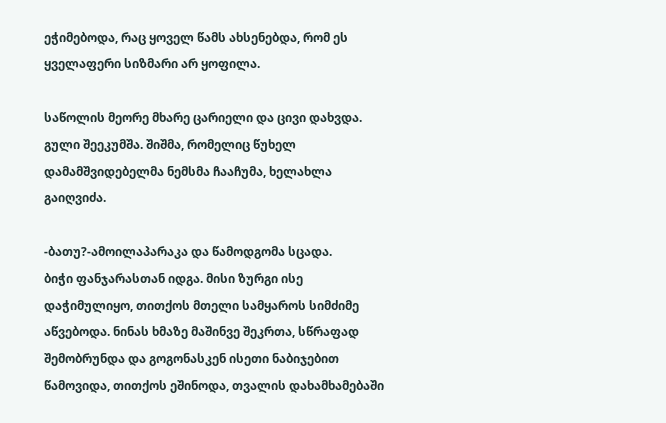ეჭიმებოდა, რაც ყოველ წამს ახსენებდა, რომ ეს ყველაფერი სიზმარი არ ყოფილა.

საწოლის მეორე მხარე ცარიელი და ცივი დახვდა. გული შეეკუმშა. შიშმა, რომელიც წუხელ დამამშვიდებელმა ნემსმა ჩააჩუმა, ხელახლა გაიღვიძა.

-ბათუ?-ამოილაპარაკა და წამოდგომა სცადა.
ბიჭი ფანჯარასთან იდგა. მისი ზურგი ისე დაჭიმულიყო, თითქოს მთელი სამყაროს სიმძიმე აწვებოდა. ნინას ხმაზე მაშინვე შეკრთა, სწრაფად შემობრუნდა და გოგონასკენ ისეთი ნაბიჯებით წამოვიდა, თითქოს ეშინოდა, თვალის დახამხამებაში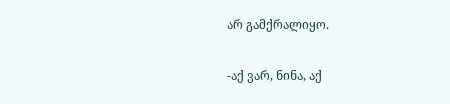არ გამქრალიყო.

-აქ ვარ, ნინა, აქ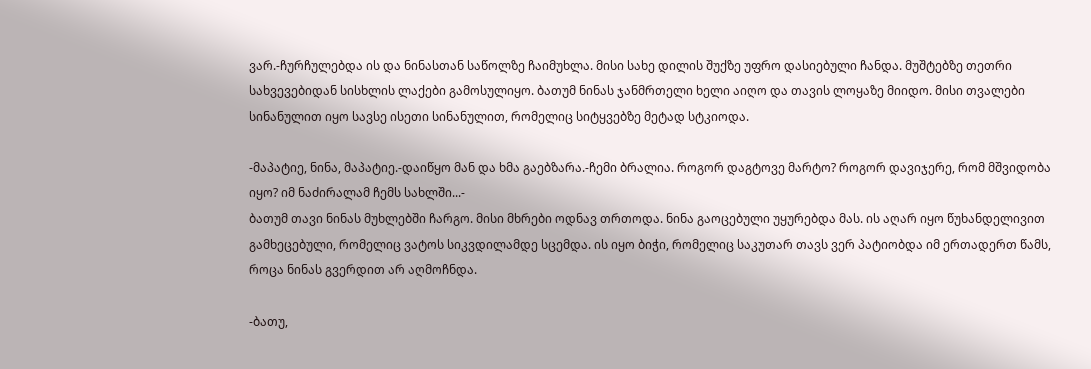ვარ.-ჩურჩულებდა ის და ნინასთან საწოლზე ჩაიმუხლა. მისი სახე დილის შუქზე უფრო დასიებული ჩანდა. მუშტებზე თეთრი სახვევებიდან სისხლის ლაქები გამოსულიყო. ბათუმ ნინას ჯანმრთელი ხელი აიღო და თავის ლოყაზე მიიდო. მისი თვალები სინანულით იყო სავსე ისეთი სინანულით, რომელიც სიტყვებზე მეტად სტკიოდა.

-მაპატიე, ნინა, მაპატიე.-დაიწყო მან და ხმა გაებზარა.-ჩემი ბრალია. როგორ დაგტოვე მარტო? როგორ დავიჯერე, რომ მშვიდობა იყო? იმ ნაძირალამ ჩემს სახლში...-
ბათუმ თავი ნინას მუხლებში ჩარგო. მისი მხრები ოდნავ თრთოდა. ნინა გაოცებული უყურებდა მას. ის აღარ იყო წუხანდელივით გამხეცებული, რომელიც ვატოს სიკვდილამდე სცემდა. ის იყო ბიჭი, რომელიც საკუთარ თავს ვერ პატიობდა იმ ერთადერთ წამს, როცა ნინას გვერდით არ აღმოჩნდა.

-ბათუ,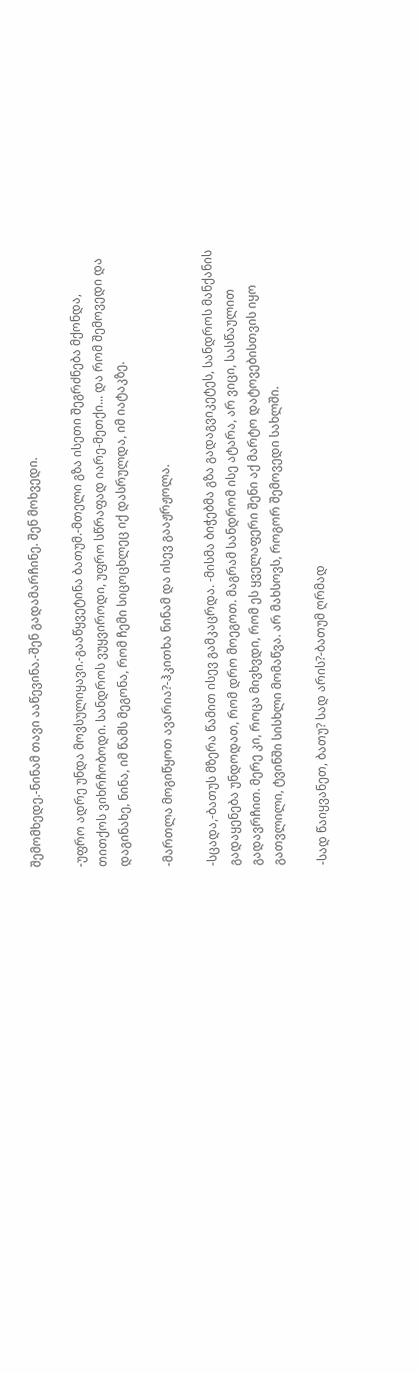შემომხედე.-ნინამ თავი ააწევინა.-შენ გადამარჩინე. შენ მოხვედი.

-უფრო ადრე უნდა მოვსულიყავი.-გააწყვეტინა ბათუმ.-მთელი გზა ისეთი შეგრძნება მქონდა, თითქოს ვიხრჩობოდი. სანდროს ვუყვიროდი, უფრო სწრაფად იარე-მეთქი... და რომ შემოვედი და დაგინახე, ნინა, იმ წამს მეგონა, რომ ჩემი სიცოცხლეც იქ დასრულდა, იმ იატაკზე.

-მართლა მოგიწყოთ ავარია?-ჰკითხა ნინამ და ისევ გააჟრჟოლა.

-სცადა,-ბათუს მზერა წამით ისევ გამკაცრდა. -მისმა ბიჭებმა გზა გადაგვიკეტეს, სანდროს მანქანის გადაყენება უნდოდათ, რომ დრო მოეგოთ. მაგრამ სანდრომ ისე ატარა, არ ვიცი, სასწაულით გადავრჩით. მერე კი, როცა მივხვდი, რომ ეს ყველაფერი შენი აქ მარტო დატოვებისთვის იყო გათვლილი, ტვინში სისხლი მომაწვა. არ მახსოვს, როგორ შემოვედი სახლში.

-სად წაიყვანეთ, ბათუ? სად არის?-ბათუმ ღრმად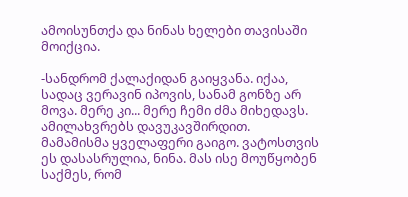ამოისუნთქა და ნინას ხელები თავისაში მოიქცია.

-სანდრომ ქალაქიდან გაიყვანა. იქაა, სადაც ვერავინ იპოვის, სანამ გონზე არ მოვა. მერე კი... მერე ჩემი ძმა მიხედავს. ამილახვრებს დავუკავშირდით. მამამისმა ყველაფერი გაიგო. ვატოსთვის ეს დასასრულია, ნინა. მას ისე მოუწყობენ საქმეს, რომ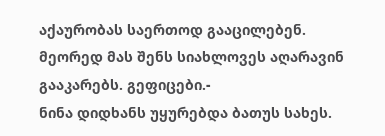აქაურობას საერთოდ გააცილებენ. მეორედ მას შენს სიახლოვეს აღარავინ გააკარებს. გეფიცები.-
ნინა დიდხანს უყურებდა ბათუს სახეს.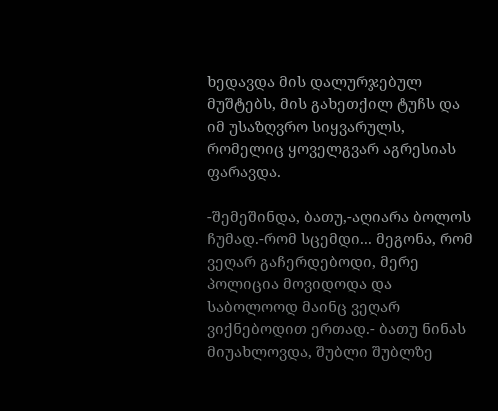ხედავდა მის დალურჯებულ მუშტებს, მის გახეთქილ ტუჩს და იმ უსაზღვრო სიყვარულს, რომელიც ყოველგვარ აგრესიას ფარავდა.

-შემეშინდა, ბათუ,-აღიარა ბოლოს ჩუმად.-რომ სცემდი... მეგონა, რომ ვეღარ გაჩერდებოდი, მერე პოლიცია მოვიდოდა და საბოლოოდ მაინც ვეღარ ვიქნებოდით ერთად.- ბათუ ნინას მიუახლოვდა, შუბლი შუბლზე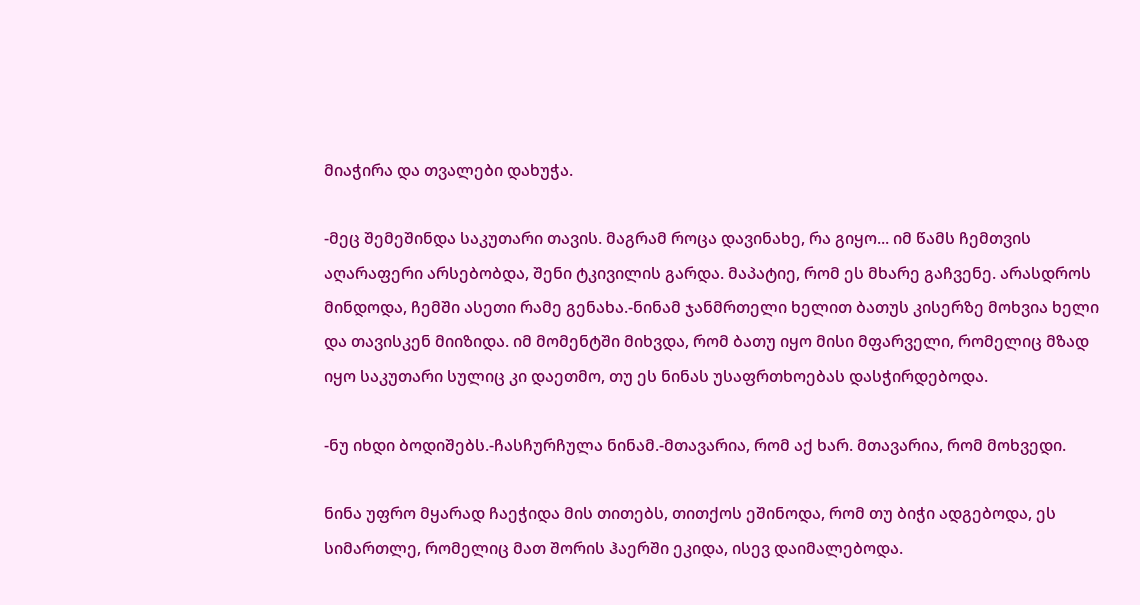მიაჭირა და თვალები დახუჭა.

-მეც შემეშინდა საკუთარი თავის. მაგრამ როცა დავინახე, რა გიყო... იმ წამს ჩემთვის აღარაფერი არსებობდა, შენი ტკივილის გარდა. მაპატიე, რომ ეს მხარე გაჩვენე. არასდროს მინდოდა, ჩემში ასეთი რამე გენახა.-ნინამ ჯანმრთელი ხელით ბათუს კისერზე მოხვია ხელი და თავისკენ მიიზიდა. იმ მომენტში მიხვდა, რომ ბათუ იყო მისი მფარველი, რომელიც მზად იყო საკუთარი სულიც კი დაეთმო, თუ ეს ნინას უსაფრთხოებას დასჭირდებოდა.

-ნუ იხდი ბოდიშებს.-ჩასჩურჩულა ნინამ.-მთავარია, რომ აქ ხარ. მთავარია, რომ მოხვედი.

ნინა უფრო მყარად ჩაეჭიდა მის თითებს, თითქოს ეშინოდა, რომ თუ ბიჭი ადგებოდა, ეს სიმართლე, რომელიც მათ შორის ჰაერში ეკიდა, ისევ დაიმალებოდა.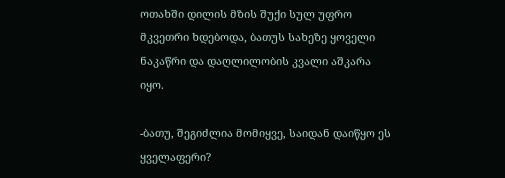ოთახში დილის მზის შუქი სულ უფრო მკვეთრი ხდებოდა, ბათუს სახეზე ყოველი ნაკაწრი და დაღლილობის კვალი აშკარა იყო.

-ბათუ, შეგიძლია მომიყვე, საიდან დაიწყო ეს ყველაფერი?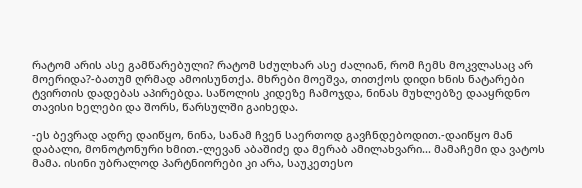რატომ არის ასე გამწარებული? რატომ სძულხარ ასე ძალიან, რომ ჩემს მოკვლასაც არ მოერიდა?-ბათუმ ღრმად ამოისუნთქა. მხრები მოეშვა, თითქოს დიდი ხნის ნატარები ტვირთის დადებას აპირებდა. საწოლის კიდეზე ჩამოჯდა, ნინას მუხლებზე დააყრდნო თავისი ხელები და შორს, წარსულში გაიხედა.

-ეს ბევრად ადრე დაიწყო, ნინა, სანამ ჩვენ საერთოდ გავჩნდებოდით.-დაიწყო მან დაბალი, მონოტონური ხმით.-ლევან აბაშიძე და მერაბ ამილახვარი... მამაჩემი და ვატოს მამა. ისინი უბრალოდ პარტნიორები კი არა, საუკეთესო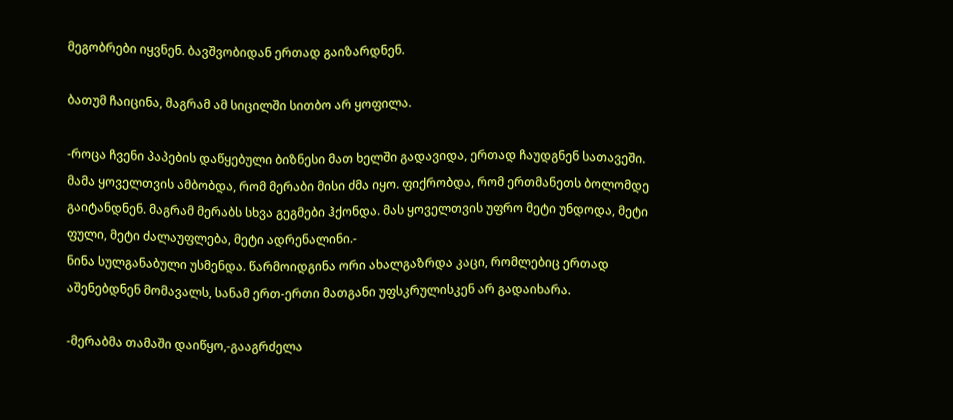მეგობრები იყვნენ. ბავშვობიდან ერთად გაიზარდნენ.

ბათუმ ჩაიცინა, მაგრამ ამ სიცილში სითბო არ ყოფილა.

-როცა ჩვენი პაპების დაწყებული ბიზნესი მათ ხელში გადავიდა, ერთად ჩაუდგნენ სათავეში. მამა ყოველთვის ამბობდა, რომ მერაბი მისი ძმა იყო. ფიქრობდა, რომ ერთმანეთს ბოლომდე გაიტანდნენ. მაგრამ მერაბს სხვა გეგმები ჰქონდა. მას ყოველთვის უფრო მეტი უნდოდა, მეტი ფული, მეტი ძალაუფლება, მეტი ადრენალინი.-
ნინა სულგანაბული უსმენდა. წარმოიდგინა ორი ახალგაზრდა კაცი, რომლებიც ერთად აშენებდნენ მომავალს, სანამ ერთ-ერთი მათგანი უფსკრულისკენ არ გადაიხარა.

-მერაბმა თამაში დაიწყო,-გააგრძელა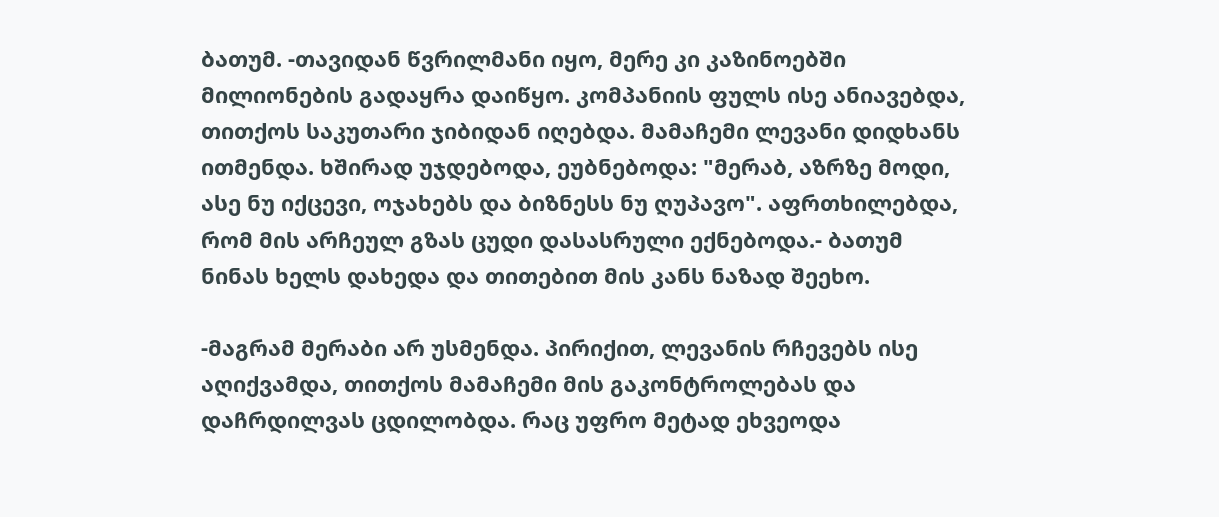ბათუმ. -თავიდან წვრილმანი იყო, მერე კი კაზინოებში მილიონების გადაყრა დაიწყო. კომპანიის ფულს ისე ანიავებდა, თითქოს საკუთარი ჯიბიდან იღებდა. მამაჩემი ლევანი დიდხანს ითმენდა. ხშირად უჯდებოდა, ეუბნებოდა: "მერაბ, აზრზე მოდი, ასე ნუ იქცევი, ოჯახებს და ბიზნესს ნუ ღუპავო". აფრთხილებდა, რომ მის არჩეულ გზას ცუდი დასასრული ექნებოდა.- ბათუმ ნინას ხელს დახედა და თითებით მის კანს ნაზად შეეხო.

-მაგრამ მერაბი არ უსმენდა. პირიქით, ლევანის რჩევებს ისე აღიქვამდა, თითქოს მამაჩემი მის გაკონტროლებას და დაჩრდილვას ცდილობდა. რაც უფრო მეტად ეხვეოდა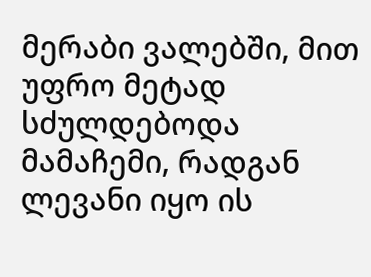მერაბი ვალებში, მით უფრო მეტად სძულდებოდა მამაჩემი, რადგან ლევანი იყო ის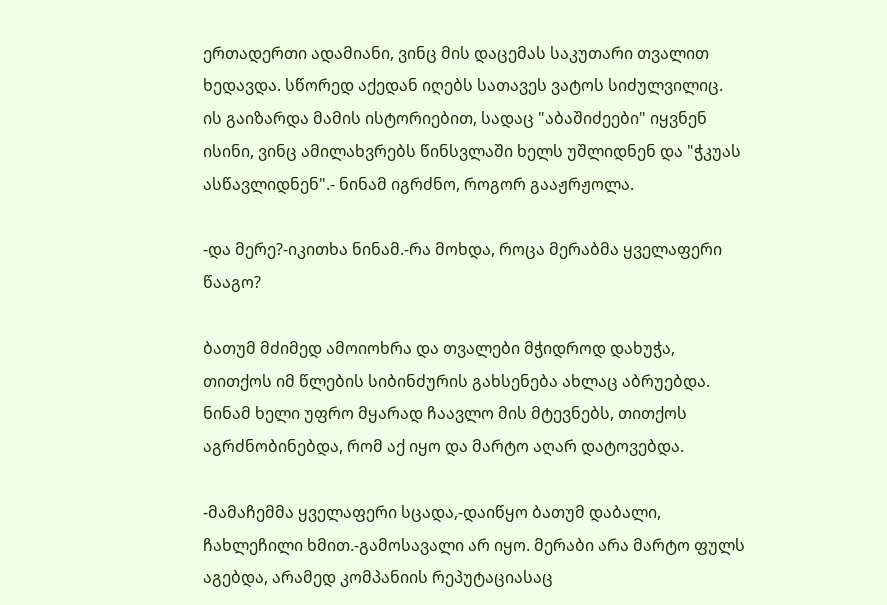ერთადერთი ადამიანი, ვინც მის დაცემას საკუთარი თვალით ხედავდა. სწორედ აქედან იღებს სათავეს ვატოს სიძულვილიც. ის გაიზარდა მამის ისტორიებით, სადაც "აბაშიძეები" იყვნენ ისინი, ვინც ამილახვრებს წინსვლაში ხელს უშლიდნენ და "ჭკუას ასწავლიდნენ".- ნინამ იგრძნო, როგორ გააჟრჟოლა.

-და მერე?-იკითხა ნინამ.-რა მოხდა, როცა მერაბმა ყველაფერი წააგო?

ბათუმ მძიმედ ამოიოხრა და თვალები მჭიდროდ დახუჭა, თითქოს იმ წლების სიბინძურის გახსენება ახლაც აბრუებდა. ნინამ ხელი უფრო მყარად ჩაავლო მის მტევნებს, თითქოს აგრძნობინებდა, რომ აქ იყო და მარტო აღარ დატოვებდა.

-მამაჩემმა ყველაფერი სცადა,-დაიწყო ბათუმ დაბალი, ჩახლეჩილი ხმით.-გამოსავალი არ იყო. მერაბი არა მარტო ფულს აგებდა, არამედ კომპანიის რეპუტაციასაც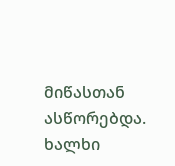მიწასთან ასწორებდა. ხალხი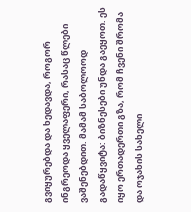გვიყურებდა და ხედავდა, როგორ ინგრეოდა ყველაფერი, რასაც წლები ვაშენებდით. მამამ საბოლოოდ გადაწყვიტა: ბიზნესები უნდა გაეყოთ. ეს იყო ერთადერთი გზა, რომ ჩვენი შრომა და ოჯახის სახელი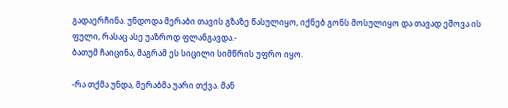გადაერჩინა. უნდოდა მერაბი თავის გზაზე წასულიყო, იქნებ გონს მოსულიყო და თავად ეშოვა ის ფული, რასაც ასე უაზროდ ფლანგავდა.-
ბათუმ ჩაიცინა, მაგრამ ეს სიცილი სიმწრის უფრო იყო.

-რა თქმა უნდა, მერაბმა უარი თქვა. მან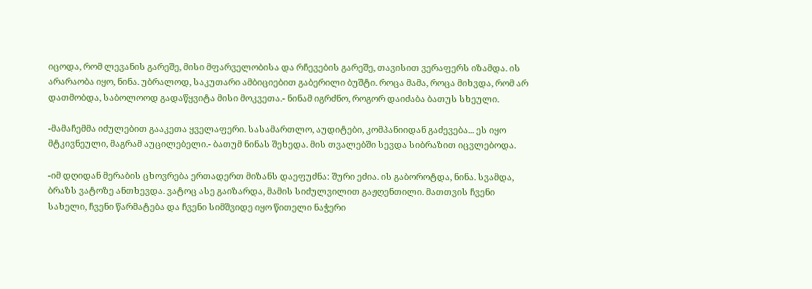იცოდა, რომ ლევანის გარეშე, მისი მფარველობისა და რჩევების გარეშე, თავისით ვერაფერს იზამდა. ის არარაობა იყო, ნინა. უბრალოდ, საკუთარი ამბიციებით გაბერილი ბუშტი. როცა მამა, როცა მიხვდა, რომ არ დათმობდა, საბოლოოდ გადაწყვიტა მისი მოკვეთა.- ნინამ იგრძნო, როგორ დაიძაბა ბათუს სხეული.

-მამაჩემმა იძულებით გააკეთა ყველაფერი. სასამართლო, აუდიტები, კომპანიიდან გაძევება... ეს იყო მტკივნეული, მაგრამ აუცილებელი.- ბათუმ ნინას შეხედა. მის თვალებში სევდა სიბრაზით იცვლებოდა.

-იმ დღიდან მერაბის ცხოვრება ერთადერთ მიზანს დაეფუძნა: შური ეძია. ის გაბოროტდა, ნინა. სვამდა, ბრაზს ვატოზე ანთხევდა. ვატოც ასე გაიზარდა, მამის სიძულვილით გაჟღენთილი. მათთვის ჩვენი სახელი, ჩვენი წარმატება და ჩვენი სიმშვიდე იყო წითელი ნაჭერი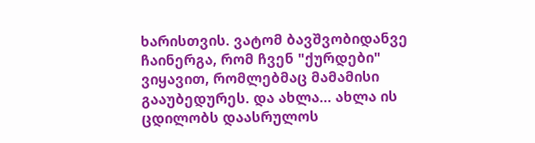ხარისთვის. ვატომ ბავშვობიდანვე ჩაინერგა, რომ ჩვენ "ქურდები" ვიყავით, რომლებმაც მამამისი გააუბედურეს. და ახლა... ახლა ის ცდილობს დაასრულოს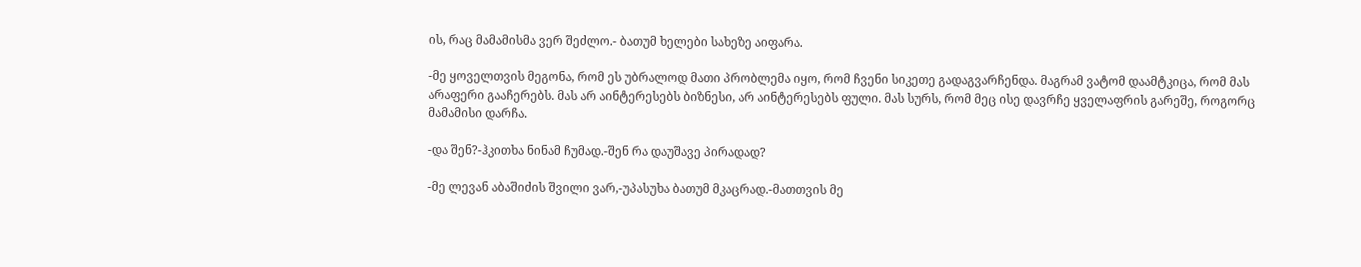ის, რაც მამამისმა ვერ შეძლო.- ბათუმ ხელები სახეზე აიფარა.

-მე ყოველთვის მეგონა, რომ ეს უბრალოდ მათი პრობლემა იყო, რომ ჩვენი სიკეთე გადაგვარჩენდა. მაგრამ ვატომ დაამტკიცა, რომ მას არაფერი გააჩერებს. მას არ აინტერესებს ბიზნესი, არ აინტერესებს ფული. მას სურს, რომ მეც ისე დავრჩე ყველაფრის გარეშე, როგორც მამამისი დარჩა.

-და შენ?-ჰკითხა ნინამ ჩუმად.-შენ რა დაუშავე პირადად?

-მე ლევან აბაშიძის შვილი ვარ,-უპასუხა ბათუმ მკაცრად.-მათთვის მე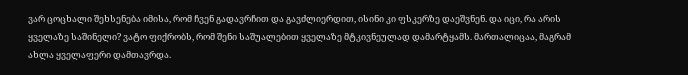ვარ ცოცხალი შეხსენება იმისა, რომ ჩვენ გადავრჩით და გავძლიერდით, ისინი კი ფსკერზე დაეშვნენ. და იცი, რა არის ყველაზე საშინელი? ვატო ფიქრობს, რომ შენი საშუალებით ყველაზე მტკივნეულად დამარტყამს. მართალიცაა, მაგრამ ახლა ყველაფერი დამთავრდა.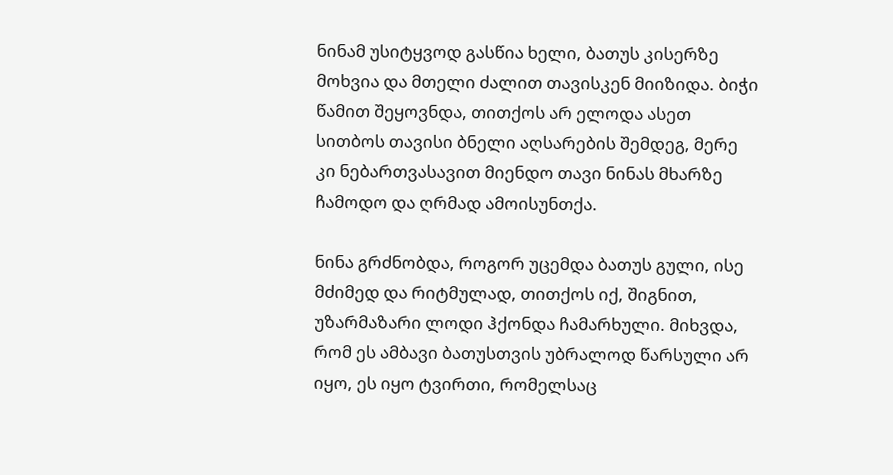ნინამ უსიტყვოდ გასწია ხელი, ბათუს კისერზე მოხვია და მთელი ძალით თავისკენ მიიზიდა. ბიჭი წამით შეყოვნდა, თითქოს არ ელოდა ასეთ სითბოს თავისი ბნელი აღსარების შემდეგ, მერე კი ნებართვასავით მიენდო თავი ნინას მხარზე ჩამოდო და ღრმად ამოისუნთქა.

ნინა გრძნობდა, როგორ უცემდა ბათუს გული, ისე მძიმედ და რიტმულად, თითქოს იქ, შიგნით, უზარმაზარი ლოდი ჰქონდა ჩამარხული. მიხვდა, რომ ეს ამბავი ბათუსთვის უბრალოდ წარსული არ იყო, ეს იყო ტვირთი, რომელსაც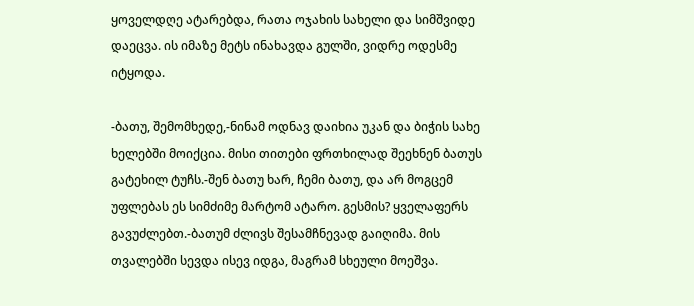ყოველდღე ატარებდა, რათა ოჯახის სახელი და სიმშვიდე დაეცვა. ის იმაზე მეტს ინახავდა გულში, ვიდრე ოდესმე იტყოდა.

-ბათუ, შემომხედე,-ნინამ ოდნავ დაიხია უკან და ბიჭის სახე ხელებში მოიქცია. მისი თითები ფრთხილად შეეხნენ ბათუს გატეხილ ტუჩს.-შენ ბათუ ხარ, ჩემი ბათუ, და არ მოგცემ უფლებას ეს სიმძიმე მარტომ ატარო. გესმის? ყველაფერს გავუძლებთ.-ბათუმ ძლივს შესამჩნევად გაიღიმა. მის თვალებში სევდა ისევ იდგა, მაგრამ სხეული მოეშვა.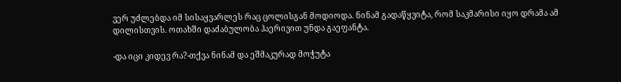ვერ უძლებდა იმ სისაყვარლეს რაც ცოლისგან მოდიოდა. ნინამ გადაწყვიტა, რომ საკმარისი იყო დრამა ამ დილისთვის. ოთახში დაძაბულობა ჰაერივით უნდა გაეფანტა.

-და იცი კიდევ რა?-თქვა ნინამ და ეშმაკურად მოჭუტა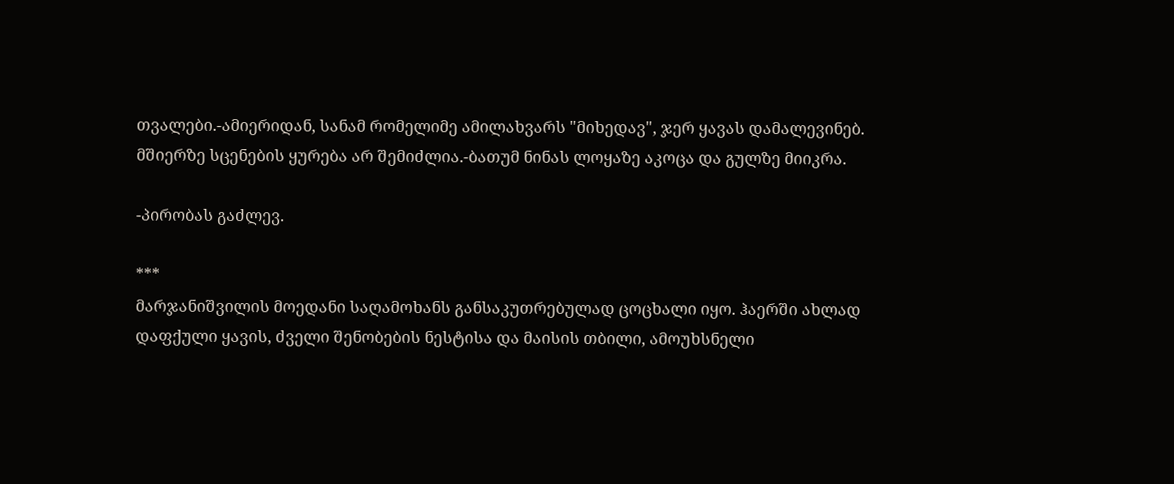თვალები.-ამიერიდან, სანამ რომელიმე ამილახვარს "მიხედავ", ჯერ ყავას დამალევინებ. მშიერზე სცენების ყურება არ შემიძლია.-ბათუმ ნინას ლოყაზე აკოცა და გულზე მიიკრა.

-პირობას გაძლევ.

***
მარჯანიშვილის მოედანი საღამოხანს განსაკუთრებულად ცოცხალი იყო. ჰაერში ახლად დაფქული ყავის, ძველი შენობების ნესტისა და მაისის თბილი, ამოუხსნელი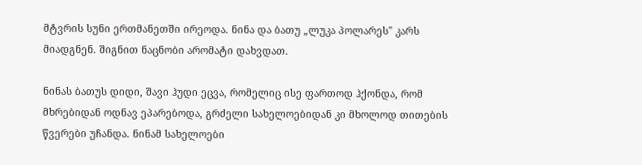მტვრის სუნი ერთმანეთში ირეოდა. ნინა და ბათუ „ლუკა პოლარეს" კარს მიადგნენ. შიგნით ნაცნობი არომატი დახვდათ.

ნინას ბათუს დიდი, შავი ჰუდი ეცვა, რომელიც ისე ფართოდ ჰქონდა, რომ მხრებიდან ოდნავ ეპარებოდა, გრძელი სახელოებიდან კი მხოლოდ თითების წვერები უჩანდა. ნინამ სახელოები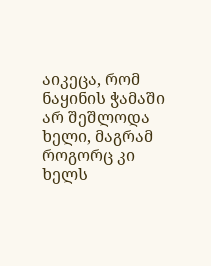აიკეცა, რომ ნაყინის ჭამაში არ შეშლოდა ხელი, მაგრამ როგორც კი ხელს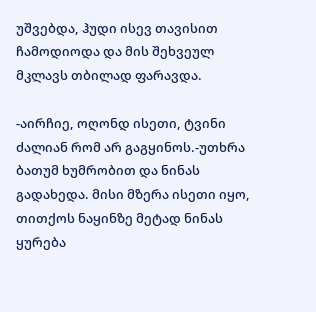უშვებდა, ჰუდი ისევ თავისით ჩამოდიოდა და მის შეხვეულ მკლავს თბილად ფარავდა.

-აირჩიე, ოღონდ ისეთი, ტვინი ძალიან რომ არ გაგყინოს.-უთხრა ბათუმ ხუმრობით და ნინას გადახედა. მისი მზერა ისეთი იყო, თითქოს ნაყინზე მეტად ნინას ყურება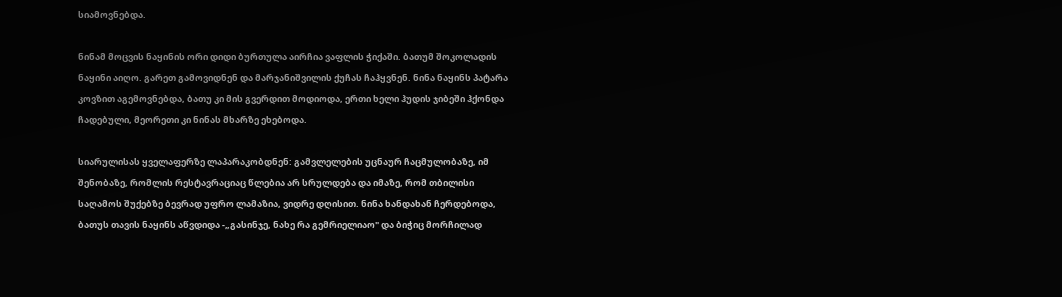სიამოვნებდა.

ნინამ მოცვის ნაყინის ორი დიდი ბურთულა აირჩია ვაფლის ჭიქაში. ბათუმ შოკოლადის ნაყინი აიღო. გარეთ გამოვიდნენ და მარჯანიშვილის ქუჩას ჩაჰყვნენ. ნინა ნაყინს პატარა კოვზით აგემოვნებდა, ბათუ კი მის გვერდით მოდიოდა, ერთი ხელი ჰუდის ჯიბეში ჰქონდა ჩადებული, მეორეთი კი ნინას მხარზე ეხებოდა.

სიარულისას ყველაფერზე ლაპარაკობდნენ: გამვლელების უცნაურ ჩაცმულობაზე, იმ შენობაზე, რომლის რესტავრაციაც წლებია არ სრულდება და იმაზე, რომ თბილისი საღამოს შუქებზე ბევრად უფრო ლამაზია, ვიდრე დღისით. ნინა ხანდახან ჩერდებოდა, ბათუს თავის ნაყინს აწვდიდა -„გასინჯე, ნახე რა გემრიელიაო" და ბიჭიც მორჩილად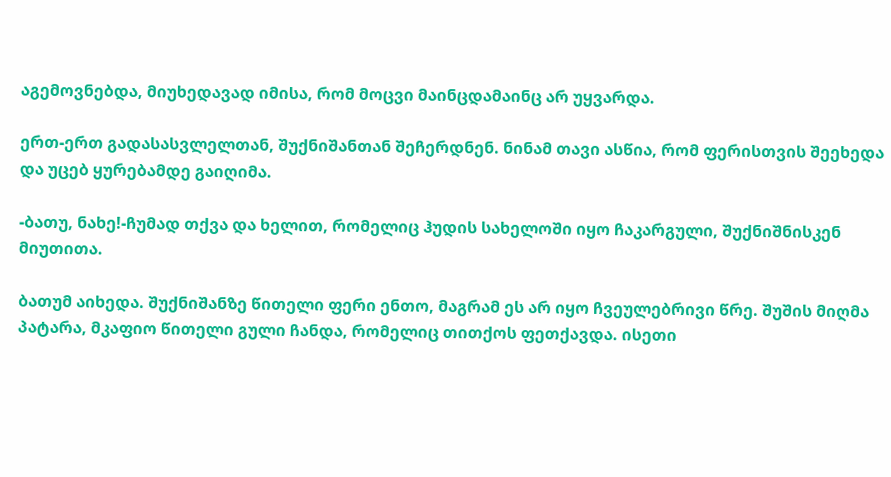აგემოვნებდა, მიუხედავად იმისა, რომ მოცვი მაინცდამაინც არ უყვარდა.

ერთ-ერთ გადასასვლელთან, შუქნიშანთან შეჩერდნენ. ნინამ თავი ასწია, რომ ფერისთვის შეეხედა და უცებ ყურებამდე გაიღიმა.

-ბათუ, ნახე!-ჩუმად თქვა და ხელით, რომელიც ჰუდის სახელოში იყო ჩაკარგული, შუქნიშნისკენ მიუთითა.

ბათუმ აიხედა. შუქნიშანზე წითელი ფერი ენთო, მაგრამ ეს არ იყო ჩვეულებრივი წრე. შუშის მიღმა პატარა, მკაფიო წითელი გული ჩანდა, რომელიც თითქოს ფეთქავდა. ისეთი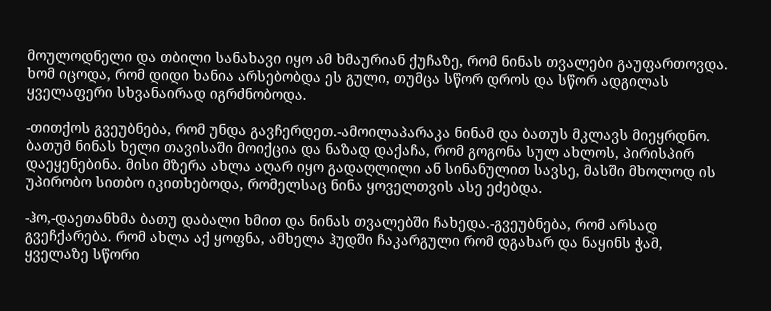მოულოდნელი და თბილი სანახავი იყო ამ ხმაურიან ქუჩაზე, რომ ნინას თვალები გაუფართოვდა. ხომ იცოდა, რომ დიდი ხანია არსებობდა ეს გული, თუმცა სწორ დროს და სწორ ადგილას ყველაფერი სხვანაირად იგრძნობოდა.

-თითქოს გვეუბნება, რომ უნდა გავჩერდეთ.-ამოილაპარაკა ნინამ და ბათუს მკლავს მიეყრდნო. ბათუმ ნინას ხელი თავისაში მოიქცია და ნაზად დაქაჩა, რომ გოგონა სულ ახლოს, პირისპირ დაეყენებინა. მისი მზერა ახლა აღარ იყო გადაღლილი ან სინანულით სავსე, მასში მხოლოდ ის უპირობო სითბო იკითხებოდა, რომელსაც ნინა ყოველთვის ასე ეძებდა.

-ჰო,-დაეთანხმა ბათუ დაბალი ხმით და ნინას თვალებში ჩახედა.-გვეუბნება, რომ არსად გვეჩქარება. რომ ახლა აქ ყოფნა, ამხელა ჰუდში ჩაკარგული რომ დგახარ და ნაყინს ჭამ, ყველაზე სწორი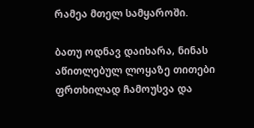რამეა მთელ სამყაროში.

ბათუ ოდნავ დაიხარა, ნინას აწითლებულ ლოყაზე თითები ფრთხილად ჩამოუსვა და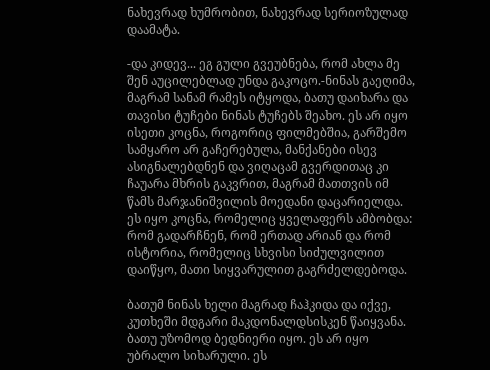ნახევრად ხუმრობით, ნახევრად სერიოზულად დაამატა.

-და კიდევ... ეგ გული გვეუბნება, რომ ახლა მე შენ აუცილებლად უნდა გაკოცო.-ნინას გაეღიმა, მაგრამ სანამ რამეს იტყოდა, ბათუ დაიხარა და თავისი ტუჩები ნინას ტუჩებს შეახო. ეს არ იყო ისეთი კოცნა, როგორიც ფილმებშია, გარშემო სამყარო არ გაჩერებულა, მანქანები ისევ ასიგნალებდნენ და ვიღაცამ გვერდითაც კი ჩაუარა მხრის გაკვრით, მაგრამ მათთვის იმ წამს მარჯანიშვილის მოედანი დაცარიელდა.
ეს იყო კოცნა, რომელიც ყველაფერს ამბობდა: რომ გადარჩნენ, რომ ერთად არიან და რომ ისტორია, რომელიც სხვისი სიძულვილით დაიწყო, მათი სიყვარულით გაგრძელდებოდა.

ბათუმ ნინას ხელი მაგრად ჩაჰკიდა და იქვე, კუთხეში მდგარი მაკდონალდსისკენ წაიყვანა. ბათუ უზომოდ ბედნიერი იყო. ეს არ იყო უბრალო სიხარული. ეს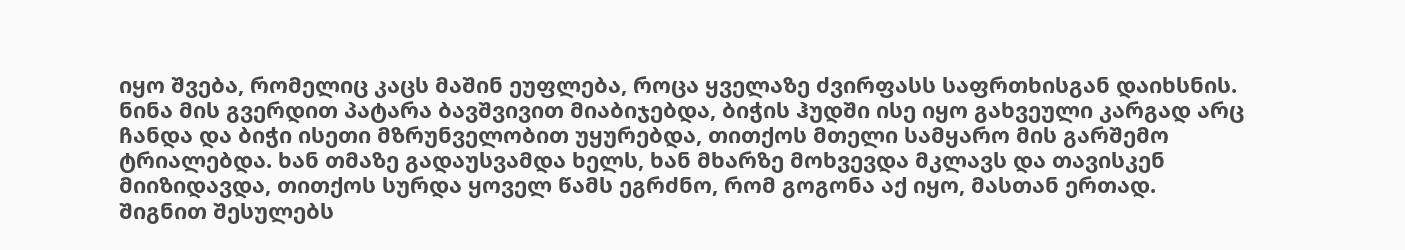იყო შვება, რომელიც კაცს მაშინ ეუფლება, როცა ყველაზე ძვირფასს საფრთხისგან დაიხსნის. ნინა მის გვერდით პატარა ბავშვივით მიაბიჯებდა, ბიჭის ჰუდში ისე იყო გახვეული კარგად არც ჩანდა და ბიჭი ისეთი მზრუნველობით უყურებდა, თითქოს მთელი სამყარო მის გარშემო ტრიალებდა. ხან თმაზე გადაუსვამდა ხელს, ხან მხარზე მოხვევდა მკლავს და თავისკენ მიიზიდავდა, თითქოს სურდა ყოველ წამს ეგრძნო, რომ გოგონა აქ იყო, მასთან ერთად.
შიგნით შესულებს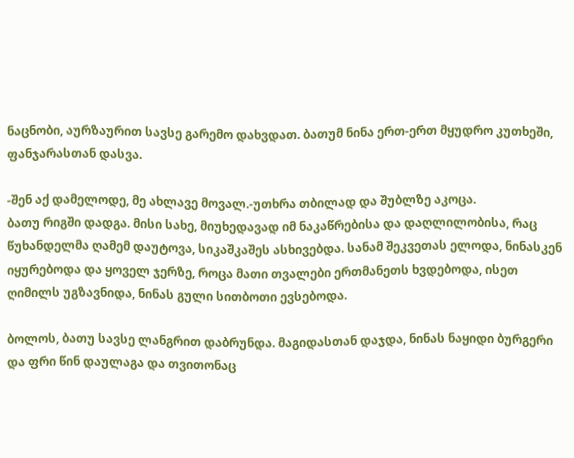ნაცნობი, აურზაურით სავსე გარემო დახვდათ. ბათუმ ნინა ერთ-ერთ მყუდრო კუთხეში, ფანჯარასთან დასვა.

-შენ აქ დამელოდე, მე ახლავე მოვალ.-უთხრა თბილად და შუბლზე აკოცა.
ბათუ რიგში დადგა. მისი სახე, მიუხედავად იმ ნაკაწრებისა და დაღლილობისა, რაც წუხანდელმა ღამემ დაუტოვა, სიკაშკაშეს ასხივებდა. სანამ შეკვეთას ელოდა, ნინასკენ იყურებოდა და ყოველ ჯერზე, როცა მათი თვალები ერთმანეთს ხვდებოდა, ისეთ ღიმილს უგზავნიდა, ნინას გული სითბოთი ევსებოდა.

ბოლოს, ბათუ სავსე ლანგრით დაბრუნდა. მაგიდასთან დაჯდა, ნინას ნაყიდი ბურგერი და ფრი წინ დაულაგა და თვითონაც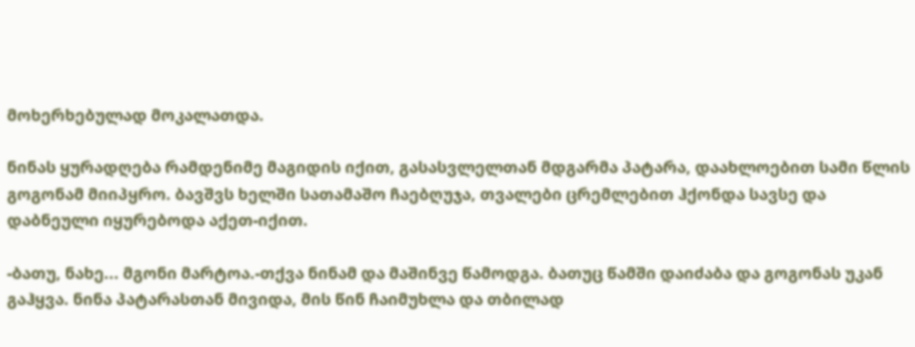მოხერხებულად მოკალათდა.

ნინას ყურადღება რამდენიმე მაგიდის იქით, გასასვლელთან მდგარმა პატარა, დაახლოებით სამი წლის გოგონამ მიიპყრო. ბავშვს ხელში სათამაშო ჩაებღუჯა, თვალები ცრემლებით ჰქონდა სავსე და დაბნეული იყურებოდა აქეთ-იქით.

-ბათუ, ნახე... მგონი მარტოა.-თქვა ნინამ და მაშინვე წამოდგა. ბათუც წამში დაიძაბა და გოგონას უკან გაჰყვა. ნინა პატარასთან მივიდა, მის წინ ჩაიმუხლა და თბილად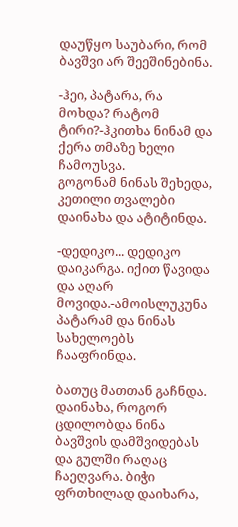დაუწყო საუბარი, რომ ბავშვი არ შეეშინებინა.

-ჰეი, პატარა, რა მოხდა? რატომ ტირი?-ჰკითხა ნინამ და ქერა თმაზე ხელი ჩამოუსვა.
გოგონამ ნინას შეხედა, კეთილი თვალები დაინახა და ატიტინდა.

-დედიკო... დედიკო დაიკარგა. იქით წავიდა და აღარ მოვიდა.-ამოისლუკუნა პატარამ და ნინას სახელოებს ჩააფრინდა.

ბათუც მათთან გაჩნდა. დაინახა, როგორ ცდილობდა ნინა ბავშვის დამშვიდებას და გულში რაღაც ჩაეღვარა. ბიჭი ფრთხილად დაიხარა,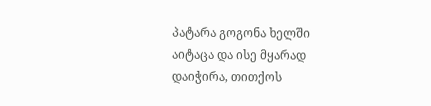პატარა გოგონა ხელში აიტაცა და ისე მყარად დაიჭირა, თითქოს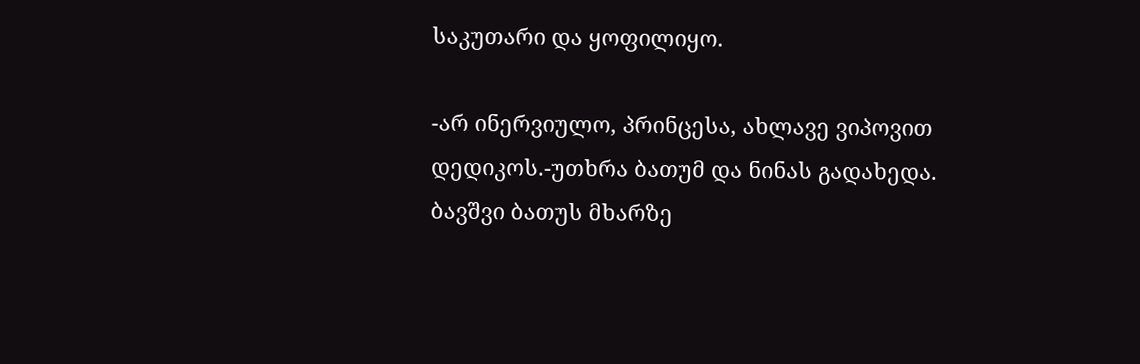საკუთარი და ყოფილიყო.

-არ ინერვიულო, პრინცესა, ახლავე ვიპოვით დედიკოს.-უთხრა ბათუმ და ნინას გადახედა.
ბავშვი ბათუს მხარზე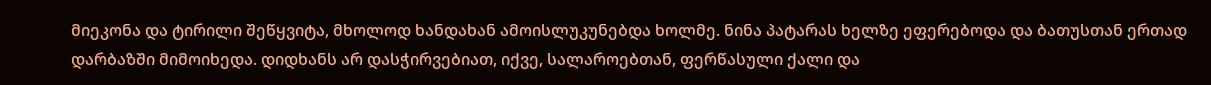მიეკონა და ტირილი შეწყვიტა, მხოლოდ ხანდახან ამოისლუკუნებდა ხოლმე. ნინა პატარას ხელზე ეფერებოდა და ბათუსთან ერთად დარბაზში მიმოიხედა. დიდხანს არ დასჭირვებიათ, იქვე, სალაროებთან, ფერწასული ქალი და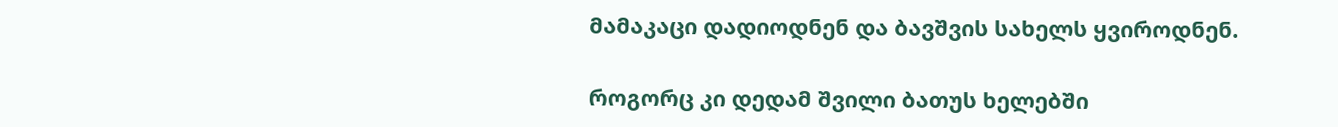მამაკაცი დადიოდნენ და ბავშვის სახელს ყვიროდნენ.

როგორც კი დედამ შვილი ბათუს ხელებში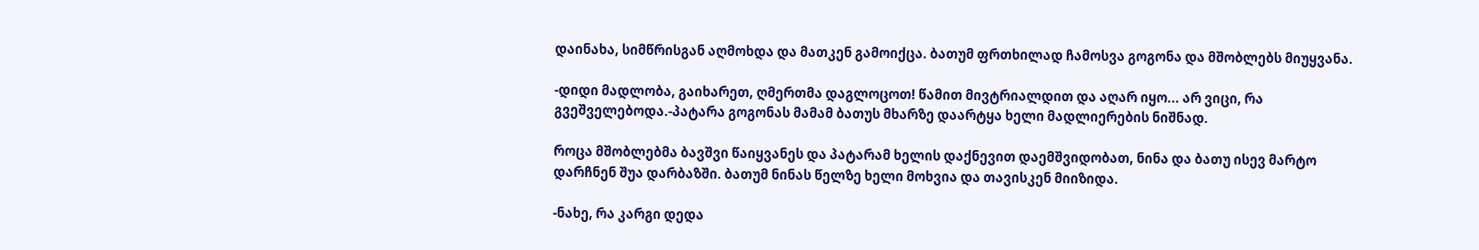დაინახა, სიმწრისგან აღმოხდა და მათკენ გამოიქცა. ბათუმ ფრთხილად ჩამოსვა გოგონა და მშობლებს მიუყვანა.

-დიდი მადლობა, გაიხარეთ, ღმერთმა დაგლოცოთ! წამით მივტრიალდით და აღარ იყო... არ ვიცი, რა გვეშველებოდა.-პატარა გოგონას მამამ ბათუს მხარზე დაარტყა ხელი მადლიერების ნიშნად.

როცა მშობლებმა ბავშვი წაიყვანეს და პატარამ ხელის დაქნევით დაემშვიდობათ, ნინა და ბათუ ისევ მარტო დარჩნენ შუა დარბაზში. ბათუმ ნინას წელზე ხელი მოხვია და თავისკენ მიიზიდა.

-ნახე, რა კარგი დედა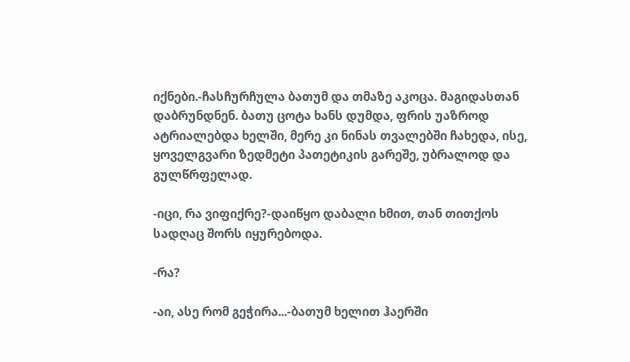იქნები.-ჩასჩურჩულა ბათუმ და თმაზე აკოცა. მაგიდასთან დაბრუნდნენ. ბათუ ცოტა ხანს დუმდა, ფრის უაზროდ ატრიალებდა ხელში, მერე კი ნინას თვალებში ჩახედა, ისე, ყოველგვარი ზედმეტი პათეტიკის გარეშე, უბრალოდ და გულწრფელად.

-იცი, რა ვიფიქრე?-დაიწყო დაბალი ხმით, თან თითქოს სადღაც შორს იყურებოდა.

-რა?

-აი, ასე რომ გეჭირა...-ბათუმ ხელით ჰაერში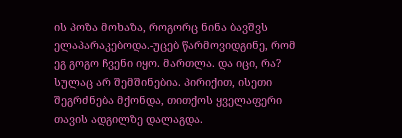ის პოზა მოხაზა, როგორც ნინა ბავშვს ელაპარაკებოდა.-უცებ წარმოვიდგინე, რომ ეგ გოგო ჩვენი იყო. მართლა. და იცი, რა? სულაც არ შემშინებია. პირიქით, ისეთი შეგრძნება მქონდა, თითქოს ყველაფერი თავის ადგილზე დალაგდა.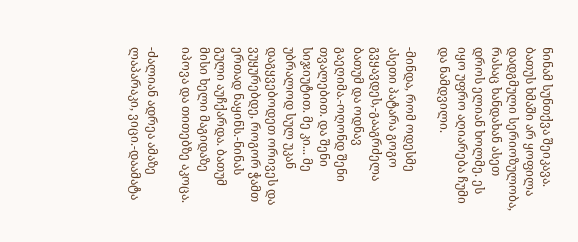ნინამ სუნთქვა შეიკავა. ბათუს ხმაში არ ყოფილა დადგმული სერიოზულობა, რასაც ხანდახან ასეთ დროს ელიან ხოლმე. ეს იყო უფრო აღიარება ჩუმი და ნამდვილი.

-მინდა, რომ ოდესმე ასეთი პატარა გოგო გვყავდეს,-გააგრძელა ბათუმ და ოდნავ გაეღიმა.-ოღონდ შენი თვალებით. და შენი სიჯიუტით. მე კი... მე უბრალოდ სულ უკან დაგყვებოდეთ ორივეს და ვუყურებდე, როგორ ჭამთ ერთად ნაყინს.-ნინას გული აუჩქარდა. ბათუმ მისი ხელი მაგიდაზე იპოვა და თითებზე აკოცა.

-ძალიან ადრეა ამაზე ლაპარაკი, ვიცი.-დაამატა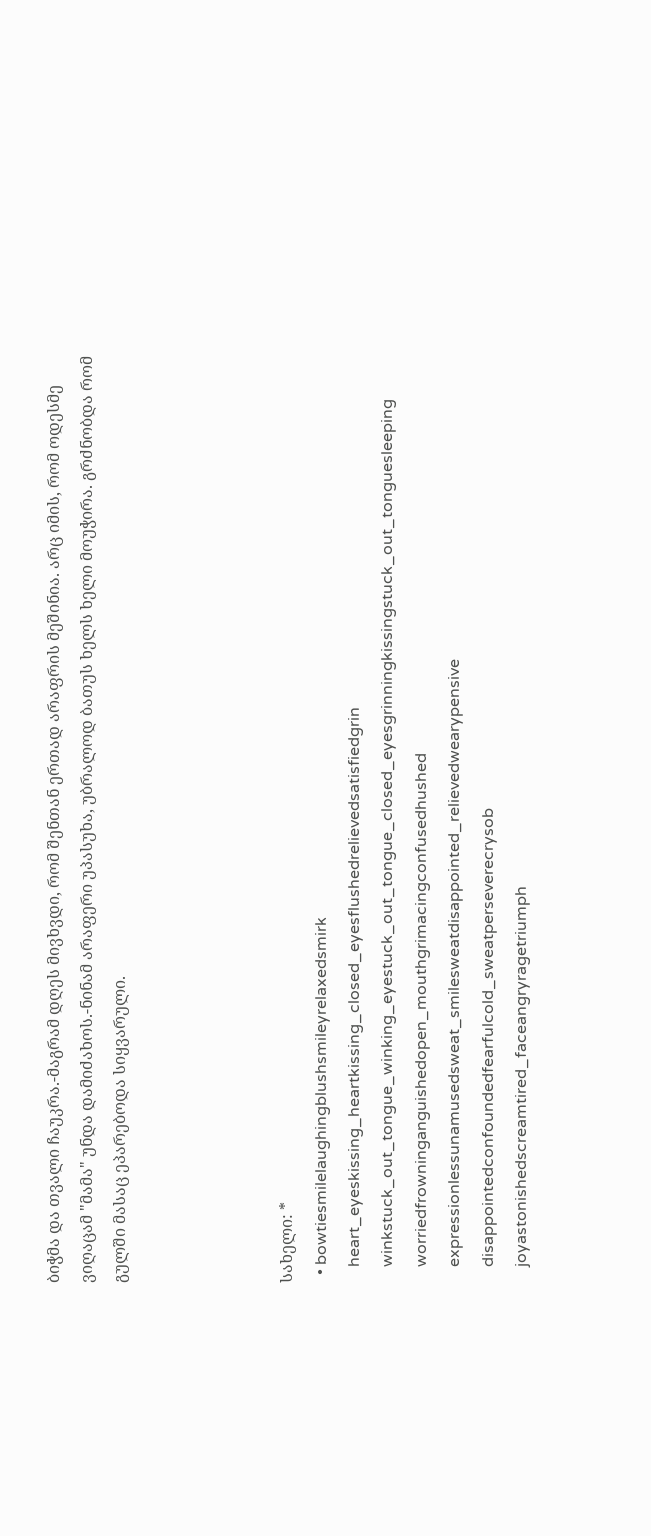ბიჭმა და თვალი ჩაუკრა.-მაგრამ დღეს მივხვდი, რომ შენთან ერთად არაფრის მეშინია. არც იმის, რომ ოდესმე ვიღაცამ "მამა" უნდა დამიძახოს.-ნინამ არაფერი უპასუხა, უბრალოდ ბათუს ხელს ხელი მოუჭირა. გრძნობდა რომ გულში მასაც ეპარებოდა სიყვარული.




სახელი: *
  • bowtiesmilelaughingblushsmileyrelaxedsmirk
    heart_eyeskissing_heartkissing_closed_eyesflushedrelievedsatisfiedgrin
    winkstuck_out_tongue_winking_eyestuck_out_tongue_closed_eyesgrinningkissingstuck_out_tonguesleeping
    worriedfrowninganguishedopen_mouthgrimacingconfusedhushed
    expressionlessunamusedsweat_smilesweatdisappointed_relievedwearypensive
    disappointedconfoundedfearfulcold_sweatperseverecrysob
    joyastonishedscreamtired_faceangryragetriumph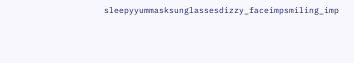sleepyyummasksunglassesdizzy_faceimpsmiling_imp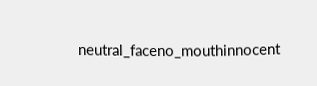neutral_faceno_mouthinnocent